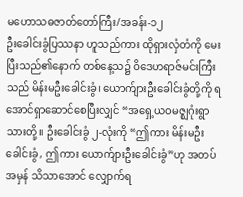မဟောသဓဇာတ်တော်ကြီး/အခန်း-၁၂
ဦးခေါင်းခွံပြဿနာ ဟူသည်ကား ထိုရှားလှံတံကို မေးပြီးသည်၏နောက် တစ်နေ့သ၌ ဝိဒေဟရာဇ်မင်းကြီးသည် မိန်းမဦးခေါင်းခွံ၊ ယောက်ျားဦးခေါင်းခွံတို့ကို ရအောင်ရှာဆောင်စေပြီးလျှင် “အရှေ့ယဝမဇ္ဈဂုံးရွာသားတို့။ ဦးခေါင်းခွံ ၂-လုံးကို “ဤကား မိန်းမဦးခေါင်းခွံ, ဤကား ယောက်ျားဦးခေါင်းခွံ”ဟု အတပ်အမှန် သိသာအောင် လျှောက်ရ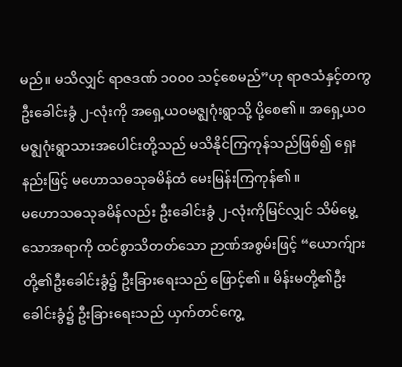မည်။ မသိလျှင် ရာဇဒဏ် ၁၀၀၀ သင့်စေမည်”ဟု ရာဇသံနှင့်တကွ ဦးခေါင်းခွံ ၂-လုံးကို အရှေ့ယဝမဇ္ဈဂုံးရွာသို့ ပို့စေ၏။ အရှေ့ယဝ မဇ္ဈဂုံးရွာသားအပေါင်းတို့သည် မသိနိုင်ကြကုန်သည်ဖြစ်၍ ရှေးနည်းဖြင့် မဟောသဓသုခမိန်ထံ မေးမြန်းကြကုန်၏။
မဟောသဓသုခမိန်လည်း ဦးခေါင်းခွံ ၂-လုံးကိုမြင်လျှင် သိမ်မွေ့သောအရာကို ထင်စွာသိတတ်သော ဉာဏ်အစွမ်းဖြင့် “ယောက်ျားတို့၏ဦးခေါင်းခွံ၌ ဦးခြားရေးသည် ဖြောင့်၏။ မိန်းမတို့၏ဦးခေါင်းခွံ၌ ဦးခြားရေးသည် ယှက်တင်ကွေ့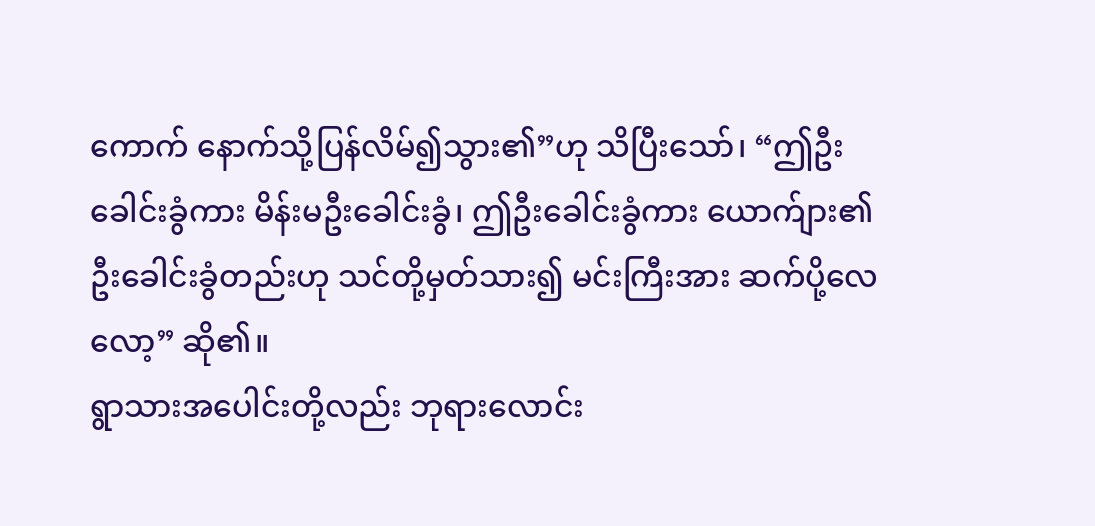ကောက် နောက်သို့ပြန်လိမ်၍သွား၏”ဟု သိပြီးသော်၊ “ဤဦးခေါင်းခွံကား မိန်းမဦးခေါင်းခွံ၊ ဤဦးခေါင်းခွံကား ယောက်ျား၏ဦးခေါင်းခွံတည်းဟု သင်တို့မှတ်သား၍ မင်းကြီးအား ဆက်ပို့လေလော့” ဆို၏။
ရွာသားအပေါင်းတို့လည်း ဘုရားလောင်း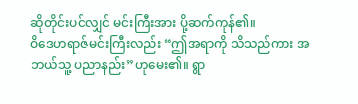ဆိုတိုင်းပင်လျှင် မင်းကြီးအား ပို့ဆက်ကုန်၏။
ဝိဒေဟရာဇ်မင်းကြီးလည်း “ဤအရာကို သိသည်ကား အဘယ်သူ့ ပညာနည်း”ဟုမေး၏။ ရွာ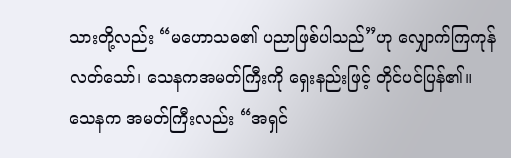သားတို့လည်း “မဟောသဓ၏ ပညာဖြစ်ပါသည်”ဟု လျှောက်ကြကုန်လတ်သော်၊ သေနကအမတ်ကြီးကို ရှေးနည်းဖြင့် တိုင်ပင်ပြန်၏။
သေနက အမတ်ကြီးလည်း “အရှင်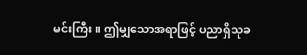မင်းကြီး။ ဤမျှသောအရာဖြင့် ပညာရှိသုခ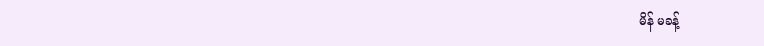မိန် မခန့်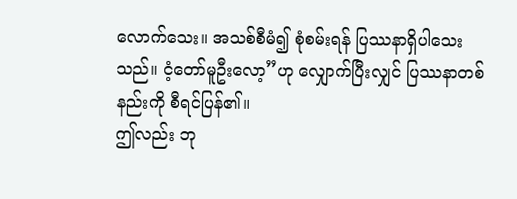လောက်သေး။ အသစ်စီမံ၍ စုံစမ်းရန် ပြဿနာရှိပါသေးသည်။ ငံ့တော်မူဦးလော့”ဟု လျှောက်ပြီးလျှင် ပြဿနာတစ်နည်းကို စီရင်ပြန်၏။
ဤလည်း ဘု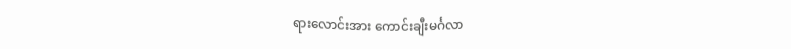ရားလောင်းအား ကောင်းချီးမင်္ဂလာ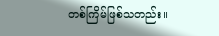တစ်ကြိမ်ဖြစ်သတည်း။